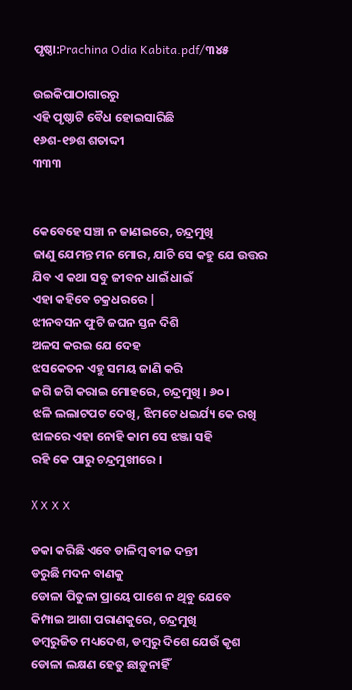ପୃଷ୍ଠା:Prachina Odia Kabita.pdf/୩୪୫

ଉଇକିପାଠାଗାର‌ରୁ
ଏହି ପୃଷ୍ଠାଟି ବୈଧ ହୋଇସାରିଛି
୧୬ଶ-୧୭ଶ ଶତାଦ୍ଦୀ
୩୩୩


କେବେହେ ସଞ୍ଚା ନ ଜାଣଇରେ, ଚନ୍ଦ୍ରମୁଖି
ଜାଣୁ ଯେମନ୍ତ ମନ ମୋର, ଯାଚି ସେ କହୁ ଯେ ଉତ୍ତର
ଯିବ ଏ କଥା ସବୁ ଜୀବନ ଧାଇଁ ଧାଇଁ
ଏହା କହିବେ ଚକ୍ରଧରରେ |
ଝୀନବସନ ଫୁଟି ଜଘନ ସ୍ତନ ଦିଶି
ଅଳସ କରଇ ଯେ ଦେହ
ଝସକେତନ ଏହୁ ସମୟ ଜାଣି କରି
ଜଗି ଜଗି କରାଇ ମୋହରେ, ଚନ୍ଦ୍ରମୁଖି । ୬୦ ।
ଝଳି ଲଲାଟପଟ ଦେଖି, ଝିମଟେ ଧଇର୍ଯ୍ୟ କେ ରଖି
ଝାଳରେ ଏହା ନୋହି କାମ ସେ ଝଞ୍ଜା ସହି
ରହି କେ ପାରୁ ଚନ୍ଦ୍ରମୁଖୀରେ ।

Χ X X X

ଡକା କରିଛି ଏବେ ଡାଳିମ୍ବ ବୀଜ ଦନ୍ତୀ
ଡରୁଛି ମଦନ ବାଣକୁ
ଡୋଳା ପିତୁଳା ପ୍ରାୟେ ପାଶେ ନ ଥିବୁ ଯେବେ
କିମ୍ପାଇ ଆଶା ପରାଣକୁରେ, ଚନ୍ଦ୍ରମୁଖି
ଡମ୍ବରୁଜିତ ମଧ୍ୟଦେଶ, ଡମ୍ବରୁ ଦିଶେ ଯେଉଁ କୃଶ
ଡୋଳା ଲକ୍ଷଣ ହେତୁ ଛାଡ଼ୁନାହିଁ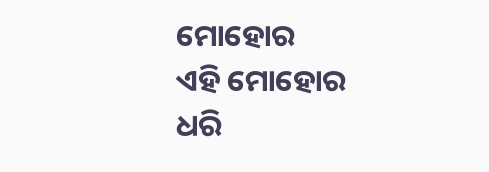ମୋହୋର
ଏହି ମୋହୋର ଧରି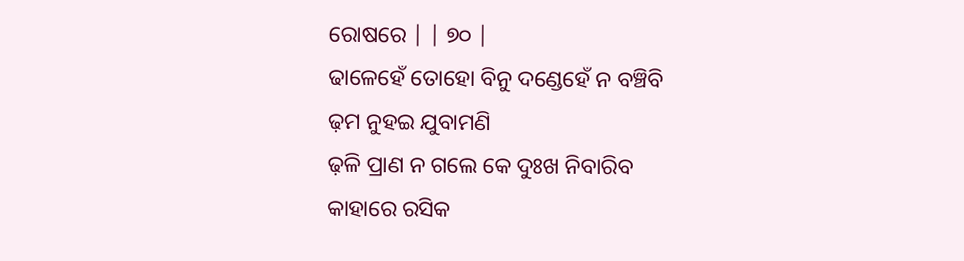ରୋଷରେ | | ୭୦ |
ଢାଳେହେଁ ତୋହୋ ବିନୁ ଦଣ୍ଡେହେଁ ନ ବଞ୍ଚିବି
ଢ଼ମ ନୁହଇ ଯୁବାମଣି
ଢ଼ଳି ପ୍ରାଣ ନ ଗଲେ କେ ଦୁଃଖ ନିବାରିବ
କାହାରେ ରସିକ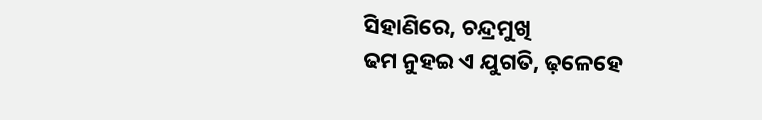ସିହାଣିରେ, ଚନ୍ଦ୍ରମୁଖି
ଢମ ନୁହଇ ଏ ଯୁଗତି, ଢ଼ଳେହେ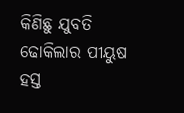କିଣିଛୁ ଯୁବତି
ଢୋକିଲାର ପୀୟୁଷ ହସ୍ତ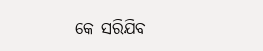କେ ସରିଯିବ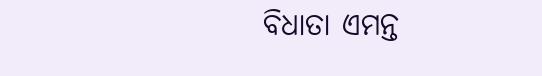ବିଧାତା ଏମନ୍ତ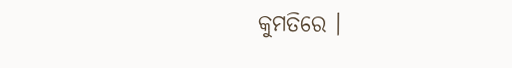କୁମତିରେ ।